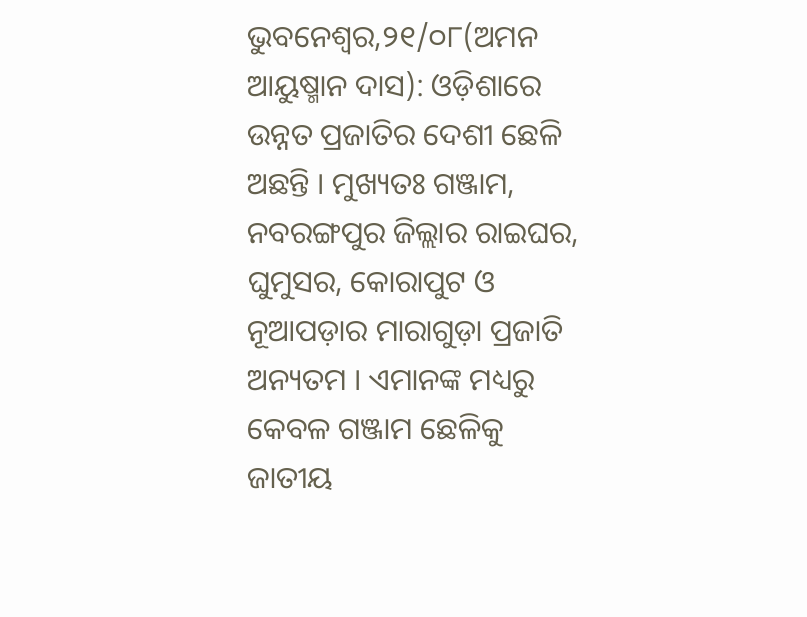ଭୁବନେଶ୍ୱର,୨୧/୦୮(ଅମନ ଆୟୁଷ୍ମାନ ଦାସ): ଓଡ଼ିଶାରେ ଉନ୍ନତ ପ୍ରଜାତିର ଦେଶୀ ଛେଳି ଅଛନ୍ତି । ମୁଖ୍ୟତଃ ଗଞ୍ଜାମ, ନବରଙ୍ଗପୁର ଜିଲ୍ଲାର ରାଇଘର, ଘୁମୁସର, କୋରାପୁଟ ଓ ନୂଆପଡ଼ାର ମାରାଗୁଡ଼ା ପ୍ରଜାତି ଅନ୍ୟତମ । ଏମାନଙ୍କ ମଧ୍ୟରୁ କେବଳ ଗଞ୍ଜାମ ଛେଳିକୁ ଜାତୀୟ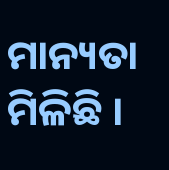ମାନ୍ୟତା ମିଳିଛି ।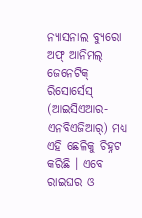ନ୍ୟାସନାଲ ବ୍ୟୁରୋ ଅଫ୍ ଆନିମଲ୍ ଜେନେଟିକ୍ ରିସୋର୍ସେସ୍ (ଆଇସିଏଆର-ଏନବିଏଜିଆର୍) ମଧ୍ୟ ଏହି ଛେଳିକୁ ଚିହ୍ନଟ କରିଛି । ଏବେ ରାଇଘର ଓ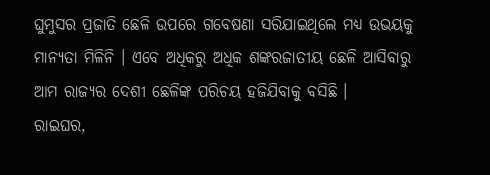ଘୁମୁସର ପ୍ରଜାତି ଛେଳି ଉପରେ ଗବେଷଣା ସରିଯାଇଥିଲେ ମଧ୍ୟ ଉଭୟକୁ ମାନ୍ୟତା ମିଳିନି । ଏବେ ଅଧିକରୁ ଅଧିକ ଶଙ୍କରଜାତୀୟ ଛେଳି ଆସିବାରୁ ଆମ ରାଜ୍ୟର ଦେଶୀ ଛେଳିଙ୍କ ପରିଚୟ ହଜିଯିବାକୁ ବସିଛି ।
ରାଇଘର,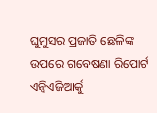ଘୁମୁସର ପ୍ରଜାତି ଛେଳିଙ୍କ ଉପରେ ଗବେଷଣା ରିପୋର୍ଟ ଏନ୍ବିଏଜିଆର୍କୁ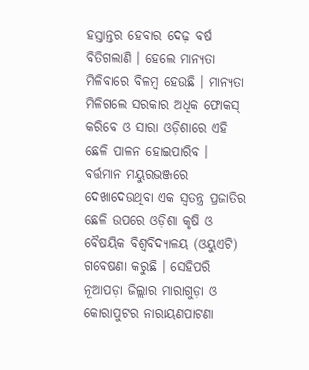ହସ୍ତାନ୍ତର ହେବାର ଦେଢ଼ ବର୍ଷ ବିତିଗଲାଣି । ହେଲେ ମାନ୍ୟତା ମିଳିବାରେ ବିଳମ୍ବ ହେଉଛି । ମାନ୍ୟତା ମିଳିଗଲେ ସରକାର ଅଧିକ ଫୋକସ୍ କରିବେ ଓ ସାରା ଓଡ଼ିଶାରେ ଏହି ଛେଳି ପାଳନ ହୋଇପାରିବ । ବର୍ତ୍ତମାନ ମୟୁରଭଞ୍ଜରେ ଦେଖାଦେଉଥିବା ଏକ ସ୍ୱତନ୍ତ୍ର ପ୍ରଜାତିର ଛେଳି ଉପରେ ଓଡ଼ିଶା କୃଷି ଓ ବୈଷୟିକ ବିଶ୍ୱବିଦ୍ୟାଳୟ (ଓୟୁଏଟି) ଗବେଷଣା କରୁଛି । ସେହିପରି ନୂଆପଡ଼ା ଜିଲ୍ଲାର ମାରାଗୁଡ଼ା ଓ କୋରାପୁଟର ନାରାୟଣପାଟଣା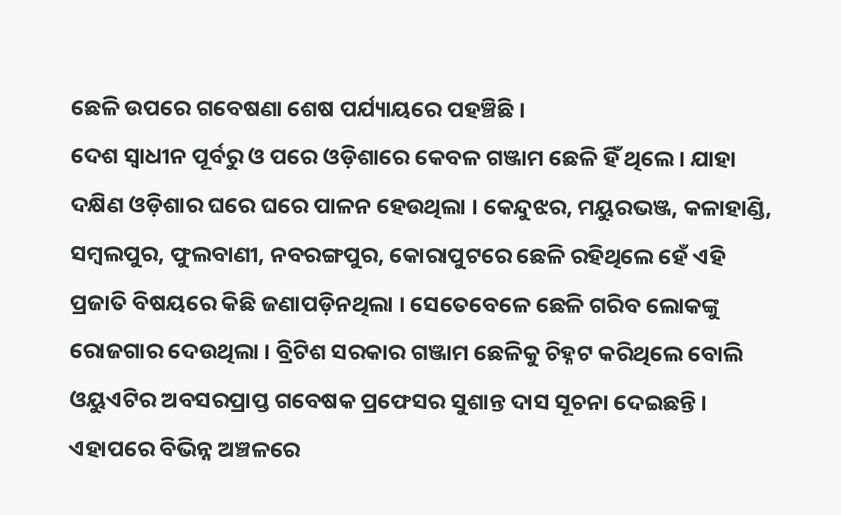ଛେଳି ଉପରେ ଗବେଷଣା ଶେଷ ପର୍ଯ୍ୟାୟରେ ପହଞ୍ଚିଛି ।
ଦେଶ ସ୍ୱାଧୀନ ପୂର୍ବରୁ ଓ ପରେ ଓଡ଼ିଶାରେ କେବଳ ଗଞ୍ଜାମ ଛେଳି ହିଁ ଥିଲେ । ଯାହା ଦକ୍ଷିଣ ଓଡ଼ିଶାର ଘରେ ଘରେ ପାଳନ ହେଉଥିଲା । କେନ୍ଦୁଝର, ମୟୁରଭଞ୍ଜ, କଳାହାଣ୍ଡି, ସମ୍ବଲପୁର, ଫୁଲବାଣୀ, ନବରଙ୍ଗପୁର, କୋରାପୁଟରେ ଛେଳି ରହିଥିଲେ ହେଁ ଏହି ପ୍ରଜାତି ବିଷୟରେ କିଛି ଜଣାପଡ଼ିନଥିଲା । ସେତେବେଳେ ଛେଳି ଗରିବ ଲୋକଙ୍କୁ ରୋଜଗାର ଦେଉଥିଲା । ବ୍ରିଟିଶ ସରକାର ଗଞ୍ଜାମ ଛେଳିକୁ ଚିହ୍ନଟ କରିଥିଲେ ବୋଲି ଓୟୁଏଟିର ଅବସରପ୍ରାପ୍ତ ଗବେଷକ ପ୍ରଫେସର ସୁଶାନ୍ତ ଦାସ ସୂଚନା ଦେଇଛନ୍ତି । ଏହାପରେ ବିଭିନ୍ନ ଅଞ୍ଚଳରେ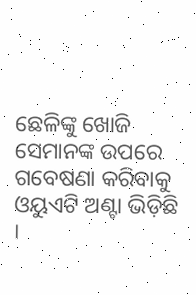ଛେଳିଙ୍କୁ ଖୋଜି ସେମାନଙ୍କ ଉପରେ ଗବେଷଣା କରିବାକୁ ଓୟୁଏଟି ଅଣ୍ଟା ଭିଡ଼ିଛି ।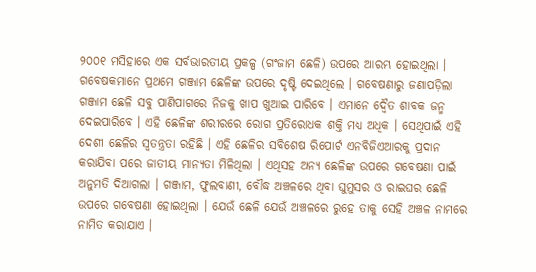୨୦୦୧ ମସିହାରେ ଏକ ସର୍ବଭାରତୀୟ ପ୍ରକଳ୍ପ (ଗଂଜାମ ଛେଳି) ଉପରେ ଆରମ୍ଭ ହୋଇଥିଲା । ଗବେଷକମାନେ ପ୍ରଥମେ ଗଞ୍ଜାମ ଛେଳିଙ୍କ ଉପରେ ଦୃଷ୍ଟି ଦେଇଥିଲେ । ଗବେଷଣାରୁ ଜଣାପଡ଼ିଲା ଗଞ୍ଜାମ ଛେଳି ସବୁ ପାଣିପାଗରେ ନିଜକୁ ଖାପ ଖୁଆଇ ପାରିବେ । ଏମାନେ ଦ୍ୱୈତ ଶାବକ ଜନ୍ମ ଦେଇପାରିବେ । ଏହି ଛେଳିଙ୍କ ଶରୀରରେ ରୋଗ ପ୍ରତିରୋଧକ ଶକ୍ତି ମଧ୍ୟ ଅଧିକ । ସେଥିପାଇଁ ଏହି ଦେଶୀ ଛେଳିର ସ୍ୱତନ୍ତ୍ରତା ରହିଛି । ଏହି ଛେଳିର ସବିଶେଷ ରିପୋର୍ଟ ଏନବିଜିଏଆରକୁ ପ୍ରଦାନ କରାଯିବା ପରେ ଜାତୀୟ ମାନ୍ୟତା ମିଳିଥିଲା । ଏଥିସହ ଅନ୍ୟ ଛେଳିଙ୍କ ଉପରେ ଗବେଷଣା ପାଇଁ ଅନୁମତି ଦିଆଗଲା । ଗଞ୍ଜାମ, ଫୁଲବାଣୀ, ବୌଦ୍ଧ ଅଞ୍ଚଳରେ ଥିବା ଘୁମୁସର ଓ ରାଇଘର ଛେଳି ଉପରେ ଗବେଷଣା ହୋଇଥିଲା । ଯେଉଁ ଛେଳି ଯେଉଁ ଅଞ୍ଚଳରେ ରୁହେ ତାକୁ ସେହି ଅଞ୍ଚଳ ନାମରେ ନାମିତ କରାଯାଏ ।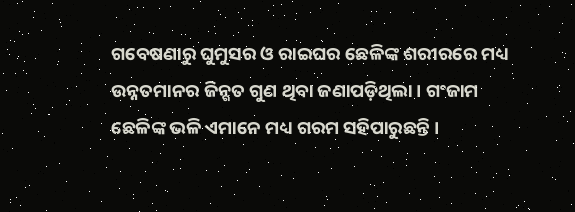ଗବେଷଣାରୁ ଘୁମୁସର ଓ ରାଇଘର ଛେଳିଙ୍କ ଶରୀରରେ ମଧ୍ୟ ଉନ୍ନତମାନର ଜିନ୍ଗତ ଗୁଣ ଥିବା ଜଣାପଡ଼ିଥିଲା । ଗଂଜାମ ଛେଳିଙ୍କ ଭଳି ଏମାନେ ମଧ୍ୟ ଗରମ ସହିପାରୁଛନ୍ତି ।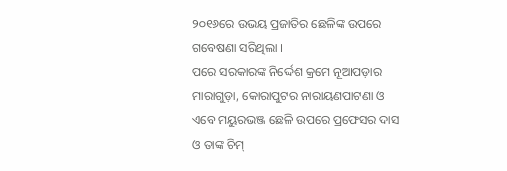୨୦୧୬ରେ ଉଭୟ ପ୍ରଜାତିର ଛେଳିଙ୍କ ଉପରେ ଗବେଷଣା ସରିଥିଲା ।
ପରେ ସରକାରଙ୍କ ନିର୍ଦ୍ଦେଶ କ୍ରମେ ନୂଆପଡ଼ାର ମାରାଗୁଡ଼ା, କୋରାପୁଟର ନାରାୟଣପାଟଣା ଓ ଏବେ ମୟୁରଭଞ୍ଜ ଛେଳି ଉପରେ ପ୍ରଫେସର ଦାସ ଓ ତାଙ୍କ ଚିମ୍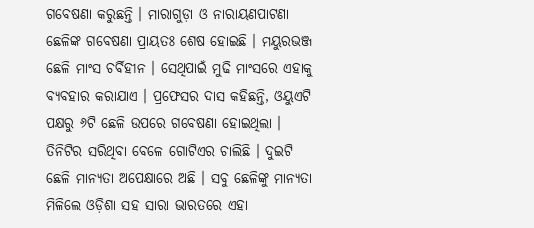ଗବେଷଣା କରୁଛନ୍ତି । ମାରାଗୁଡ଼ା ଓ ନାରାୟଣପାଟଣା ଛେଳିଙ୍କ ଗବେଷଣା ପ୍ରାୟତଃ ଶେଷ ହୋଇଛି । ମୟୁରଭଞ୍ଜ ଛେଳି ମାଂସ ଚର୍ବିହୀନ । ସେଥିପାଇଁ ମୁଢି ମାଂସରେ ଏହାକୁ ବ୍ୟବହାର କରାଯାଏ । ପ୍ରଫେସର ଦାସ କହିଛନ୍ତି, ଓୟୁଏଟି ପକ୍ଷରୁ ୬ଟି ଛେଳି ଉପରେ ଗବେଷଣା ହୋଇଥିଲା । ତିନିଟିର ସରିଥିବା ବେଳେ ଗୋଟିଏର ଚାଲିଛି । ଦୁଇଟି ଛେଳି ମାନ୍ୟତା ଅପେକ୍ଷାରେ ଅଛି । ସବୁ ଛେଳିଙ୍କୁ ମାନ୍ୟତା ମିଳିଲେ ଓଡ଼ିଶା ସହ ସାରା ଭାରତରେ ଏହା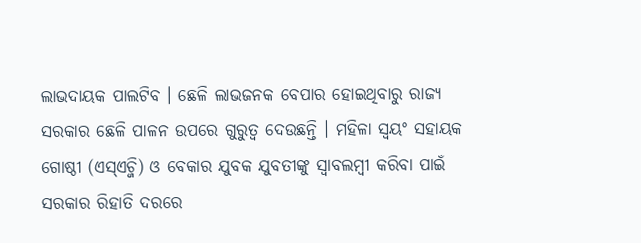ଲାଭଦାୟକ ପାଲଟିବ । ଛେଳି ଲାଭଜନକ ବେପାର ହୋଇଥିବାରୁ ରାଜ୍ୟ ସରକାର ଛେଳି ପାଳନ ଉପରେ ଗୁରୁତ୍ୱ ଦେଉଛନ୍ତି । ମହିଳା ସ୍ୱୟଂ ସହାୟକ ଗୋଷ୍ଠୀ (ଏସ୍ଏଚ୍ଜି) ଓ ବେକାର ଯୁବକ ଯୁବତୀଙ୍କୁ ସ୍ୱାବଲମ୍ବୀ କରିବା ପାଇଁ ସରକାର ରିହାତି ଦରରେ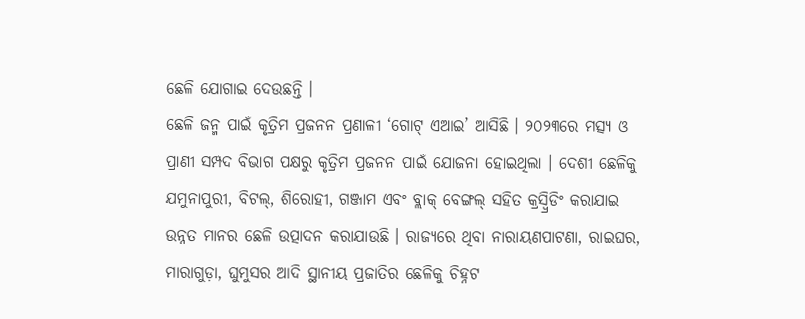ଛେଳି ଯୋଗାଇ ଦେଉଛନ୍ତି ।
ଛେଳି ଜନ୍ମ ପାଇଁ କୃତ୍ରିମ ପ୍ରଜନନ ପ୍ରଣାଳୀ ‘ଗୋଟ୍ ଏଆଇ’ ଆସିଛି । ୨୦୨୩ରେ ମତ୍ସ୍ୟ ଓ ପ୍ରାଣୀ ସମ୍ପଦ ବିଭାଗ ପକ୍ଷରୁ କୃତ୍ରିମ ପ୍ରଜନନ ପାଇଁ ଯୋଜନା ହୋଇଥିଲା । ଦେଶୀ ଛେଳିକୁ ଯମୁନାପୁରୀ, ବିଟଲ୍, ଶିରୋହୀ, ଗଞ୍ଜାମ ଏବଂ ବ୍ଲାକ୍ ବେଙ୍ଗଲ୍ ସହିତ କ୍ରସ୍ବ୍ରିଡିଂ କରାଯାଇ ଉନ୍ନତ ମାନର ଛେଳି ଉତ୍ପାଦନ କରାଯାଉଛି । ରାଜ୍ୟରେ ଥିବା ନାରାୟଣପାଟଣା, ରାଇଘର, ମାରାଗୁଡ଼ା, ଘୁମୁସର ଆଦି ସ୍ଥାନୀୟ ପ୍ରଜାତିର ଛେଳିକୁ ଚିହ୍ନଟ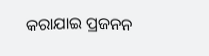କରାଯାଇ ପ୍ରଜନନ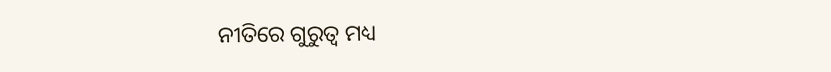ନୀତିରେ ଗୁରୁତ୍ୱ ମଧ୍ୟ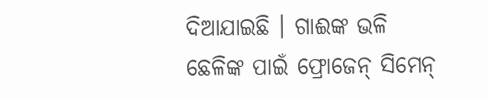ଦିଆଯାଇଛି । ଗାଈଙ୍କ ଭଳି ଛେଳିଙ୍କ ପାଇଁ ଫ୍ରୋଜେନ୍ ସିମେନ୍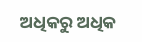ଅଧିକରୁ ଅଧିକ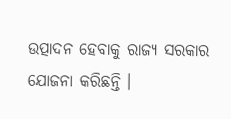ଉତ୍ପାଦନ ହେବାକୁ ରାଜ୍ୟ ସରକାର ଯୋଜନା କରିଛନ୍ତି ।